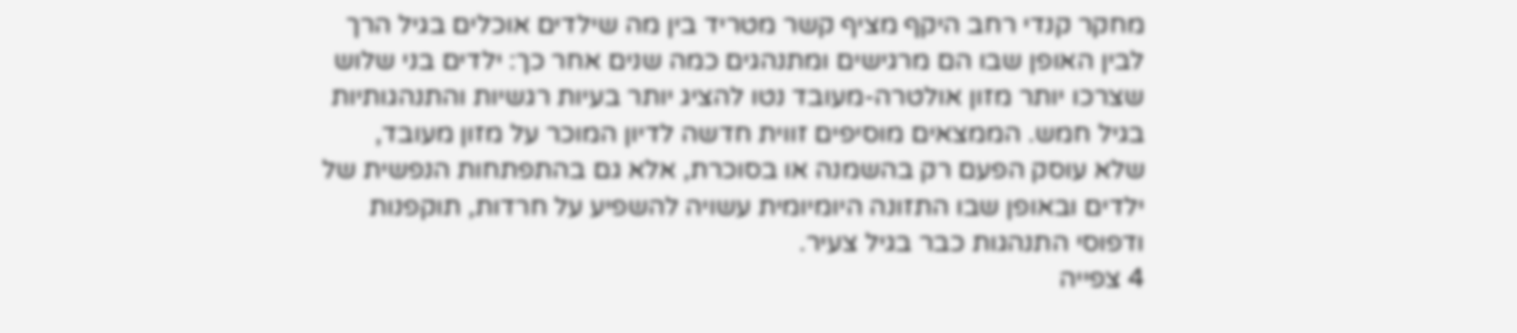מחקר קנדי רחב היקף מציף קשר מטריד בין מה שילדים אוכלים בגיל הרך לבין האופן שבו הם מרגישים ומתנהגים כמה שנים אחר כך: ילדים בני שלוש שצרכו יותר מזון אולטרה-מעובד נטו להציג יותר בעיות רגשיות והתנהגותיות בגיל חמש. הממצאים מוסיפים זווית חדשה לדיון המוכר על מזון מעובד, שלא עוסק הפעם רק בהשמנה או בסוכרת, אלא גם בהתפתחות הנפשית של ילדים ובאופן שבו התזונה היומיומית עשויה להשפיע על חרדות, תוקפנות ודפוסי התנהגות כבר בגיל צעיר.
4 צפייה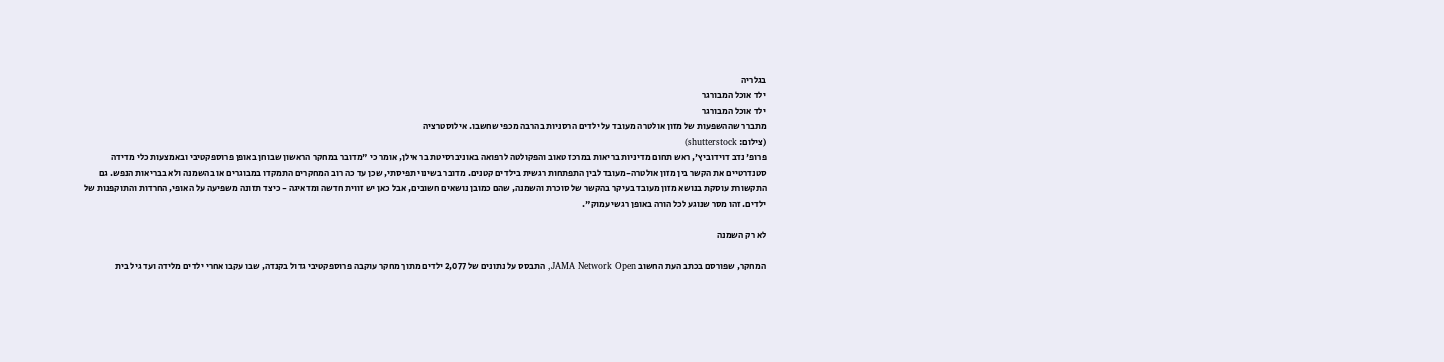בגלריה
ילד אוכל המבורגר
ילד אוכל המבורגר
מתברר שההשפעות של מזון אולטרה מעובד על ילדים הרסניות בהרבה מכפי שחשבו. אילוסטרציה
(צילום: shutterstock)
פרופ' נדב דוידוביץ', ראש תחום מדיניות בריאות במרכז טאוב והפקולטה לרפואה באוניברסיטת בר אילן, אומר כי "מדובר במחקר הראשון שבוחן באופן פרוספקטיבי ובאמצעות כלי מדידה סטנדרטיים את הקשר בין מזון אולטרה-מעובד לבין התפתחות רגשית בילדים קטנים. מדובר בשינוי תפיסתי, שכן עד כה רוב המחקרים התמקדו במבוגרים או בהשמנה ולא בבריאות הנפש. גם התקשורת עוסקת בנושא מזון מעובד בעיקר בהקשר של סוכרת והשמנה, שהם כמובן נושאים חשובים, אבל כאן יש זווית חדשה ומדאיגה - כיצד תזונה משפיעה על האופי, החרדות והתוקפנות של ילדים. זהו מסר שנוגע לכל הורה באופן רגשי עמוק".

לא רק השמנה

המחקר, שפורסם בכתב העת החשוב JAMA Network Open, התבסס על נתונים של 2,077 ילדים מתוך מחקר עוקבה פרוספקטיבי גדול בקנדה, שבו עקבו אחרי ילדים מלידה ועד גיל בית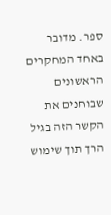ספר. מדובר באחד המחקרים הראשונים שבוחנים את הקשר הזה בגיל הרך תוך שימוש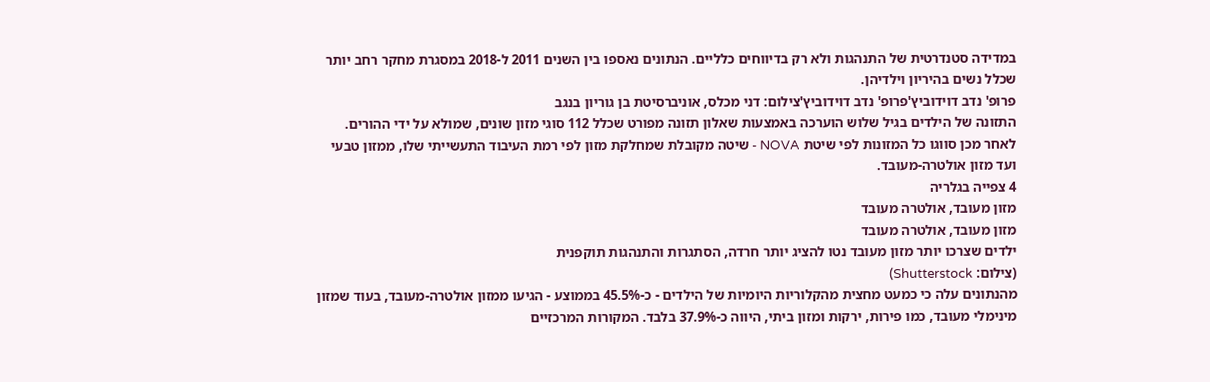במדידה סטנדרטית של התנהגות ולא רק בדיווחים כלליים. הנתונים נאספו בין השנים 2011 ל-2018 במסגרת מחקר רחב יותר שכלל נשים בהיריון וילדיהן.
פרופ' נדב דוידוביץ'פרופ' נדב דוידוביץ'צילום: דני מכלס, אוניברסיטת בן גוריון בנגב
התזונה של הילדים בגיל שלוש הוערכה באמצעות שאלון תזונה מפורט שכלל 112 סוגי מזון שונים, שמולא על ידי ההורים. לאחר מכן סווגו כל המזונות לפי שיטת NOVA - שיטה מקובלת שמחלקת מזון לפי רמת העיבוד התעשייתי שלו, ממזון טבעי ועד מזון אולטרה-מעובד.
4 צפייה בגלריה
מזון מעובד, אולטרה מעובד
מזון מעובד, אולטרה מעובד
ילדים שצרכו יותר מזון מעובד נטו להציג יותר חרדה, הסתגרות והתנהגות תוקפנית
(צילום: Shutterstock)
מהנתונים עלה כי כמעט מחצית מהקלוריות היומיות של הילדים - כ-45.5% בממוצע - הגיעו ממזון אולטרה-מעובד, בעוד שמזון מינימלי מעובד, כמו פירות, ירקות ומזון ביתי, היווה כ-37.9% בלבד. המקורות המרכזיים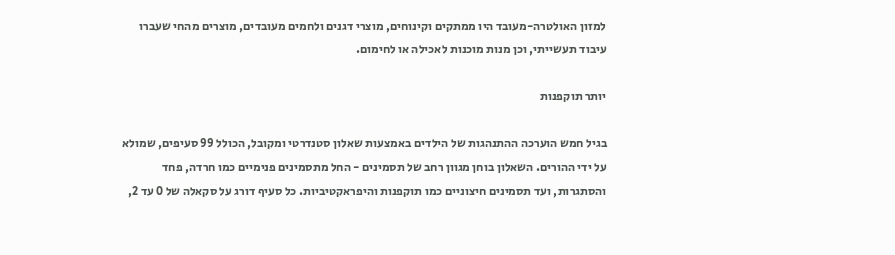למזון האולטרה-מעובד היו ממתקים וקינוחים, מוצרי דגנים ולחמים מעובדים, מוצרים מהחי שעברו עיבוד תעשייתי, וכן מנות מוכנות לאכילה או לחימום.

יותר תוקפנות

בגיל חמש הוערכה ההתנהגות של הילדים באמצעות שאלון סטנדרטי ומקובל, הכולל 99 סעיפים, שמולא על ידי ההורים. השאלון בוחן מגוון רחב של תסמינים - החל מתסמינים פנימיים כמו חרדה, פחד והסתגרות, ועד תסמינים חיצוניים כמו תוקפנות והיפראקטיביות. כל סעיף דורג על סקאלה של 0 עד 2,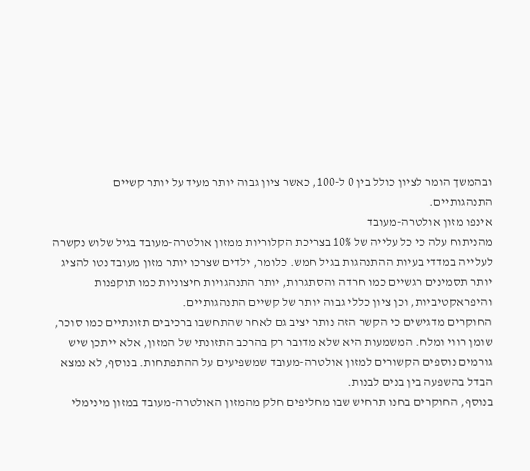ובהמשך הומר לציון כולל בין 0 ל-100, כאשר ציון גבוה יותר מעיד על יותר קשיים התנהגותיים.
אינפו מזון אולטרה-מעובד
מהניתוח עלה כי כל עלייה של 10% בצריכת הקלוריות ממזון אולטרה-מעובד בגיל שלוש נקשרה לעלייה במדדי בעיות ההתנהגות בגיל חמש. כלומר, ילדים שצרכו יותר מזון מעובד נטו להציג יותר תסמינים רגשיים כמו חרדה והסתגרות, יותר התנהגויות חיצוניות כמו תוקפנות והיפראקטיביות, וכן ציון כללי גבוה יותר של קשיים התנהגותיים.
החוקרים מדגישים כי הקשר הזה נותר יציב גם לאחר שהתחשבו ברכיבים תזונתיים כמו סוכר, שומן רווי ומלח. המשמעות היא שלא מדובר רק בהרכב התזונתי של המזון, אלא ייתכן שיש גורמים נוספים הקשורים למזון אולטרה-מעובד שמשפיעים על ההתפתחות. בנוסף, לא נמצא הבדל בהשפעה בין בנים לבנות.
בנוסף, החוקרים בחנו תרחיש שבו מחליפים חלק מהמזון האולטרה-מעובד במזון מינימלי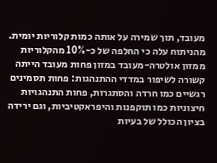מעובד, תוך שמירה על אותה כמות קלוריות יומית. מהניתוח עלה כי החלפה של כ-10% מהקלוריות ממזון אולטרה-מעובד במזון פחות מעובד הייתה קשורה לשיפור במדדי ההתנהגות: פחות תסמינים רגשיים כמו חרדה והסתגרות, פחות התנהגויות חיצוניות כמו תוקפנות והיפראקטיביות, וגם ירידה בציון הכולל של בעיות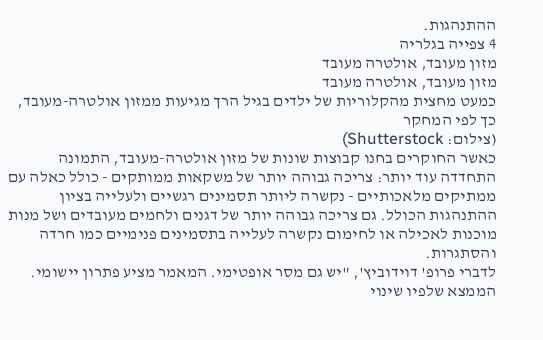ההתנהגות.
4 צפייה בגלריה
מזון מעובד, אולטרה מעובד
מזון מעובד, אולטרה מעובד
כמעט מחצית מהקלוריות של ילדים בגיל הרך מגיעות ממזון אולטרה-מעובד, כך לפי המחקר
(צילום: Shutterstock)
כאשר החוקרים בחנו קבוצות שונות של מזון אולטרה-מעובד, התמונה התחדדה עוד יותר: צריכה גבוהה יותר של משקאות ממותקים - כולל כאלה עם ממתיקים מלאכותיים - נקשרה ליותר תסמינים רגשיים ולעלייה בציון ההתנהגות הכולל. גם צריכה גבוהה יותר של דגנים ולחמים מעובדים ושל מנות מוכנות לאכילה או לחימום נקשרה לעלייה בתסמינים פנימיים כמו חרדה והסתגרות.
לדברי פרופ' דוידוביץ', "יש גם מסר אופטימי. המאמר מציע פתרון יישומי. הממצא שלפיו שינוי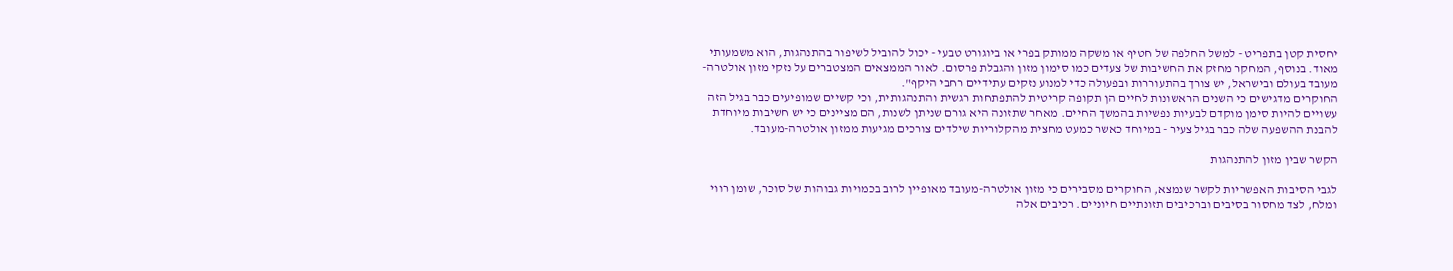יחסית קטן בתפריט - למשל החלפה של חטיף או משקה ממותק בפרי או ביוגורט טבעי - יכול להוביל לשיפור בהתנהגות, הוא משמעותי מאוד. בנוסף, המחקר מחזק את החשיבות של צעדים כמו סימון מזון והגבלת פרסום. לאור הממצאים המצטברים על נזקי מזון אולטרה-מעובד בעולם ובישראל, יש צורך בהתעוררות ובפעולה כדי למנוע נזקים עתידיים רחבי היקף".
החוקרים מדגישים כי השנים הראשונות לחיים הן תקופה קריטית להתפתחות רגשית והתנהגותית, וכי קשיים שמופיעים כבר בגיל הזה עשויים להיות סימן מוקדם לבעיות נפשיות בהמשך החיים. מאחר שתזונה היא גורם שניתן לשנות, הם מציינים כי יש חשיבות מיוחדת להבנת ההשפעה שלה כבר בגיל צעיר - במיוחד כאשר כמעט מחצית מהקלוריות שילדים צורכים מגיעות ממזון אולטרה-מעובד.

הקשר שבין מזון להתנהגות

לגבי הסיבות האפשריות לקשר שנמצא, החוקרים מסבירים כי מזון אולטרה-מעובד מאופיין לרוב בכמויות גבוהות של סוכר, שומן רווי ומלח, לצד מחסור בסיבים וברכיבים תזונתיים חיוניים. רכיבים אלה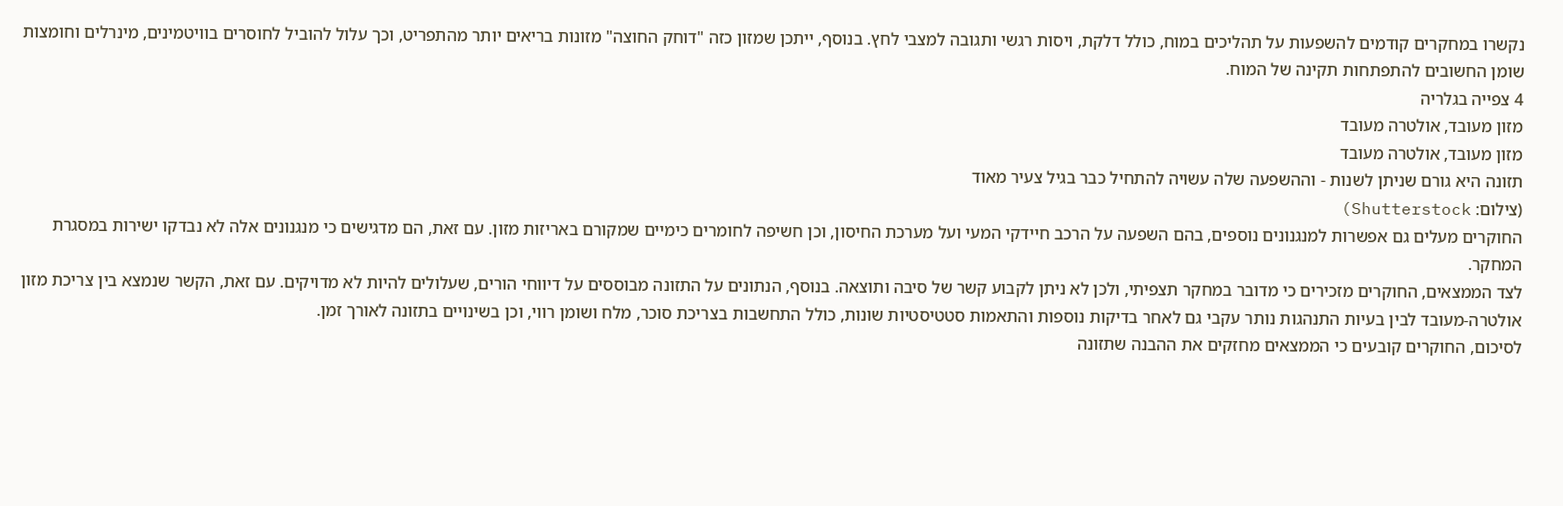נקשרו במחקרים קודמים להשפעות על תהליכים במוח, כולל דלקת, ויסות רגשי ותגובה למצבי לחץ. בנוסף, ייתכן שמזון כזה "דוחק החוצה" מזונות בריאים יותר מהתפריט, וכך עלול להוביל לחוסרים בוויטמינים, מינרלים וחומצות שומן החשובים להתפתחות תקינה של המוח.
4 צפייה בגלריה
מזון מעובד, אולטרה מעובד
מזון מעובד, אולטרה מעובד
תזונה היא גורם שניתן לשנות - וההשפעה שלה עשויה להתחיל כבר בגיל צעיר מאוד
(צילום: Shutterstock)
החוקרים מעלים גם אפשרות למנגנונים נוספים, בהם השפעה על הרכב חיידקי המעי ועל מערכת החיסון, וכן חשיפה לחומרים כימיים שמקורם באריזות מזון. עם זאת, הם מדגישים כי מנגנונים אלה לא נבדקו ישירות במסגרת המחקר.
לצד הממצאים, החוקרים מזכירים כי מדובר במחקר תצפיתי, ולכן לא ניתן לקבוע קשר של סיבה ותוצאה. בנוסף, הנתונים על התזונה מבוססים על דיווחי הורים, שעלולים להיות לא מדויקים. עם זאת, הקשר שנמצא בין צריכת מזון אולטרה-מעובד לבין בעיות התנהגות נותר עקבי גם לאחר בדיקות נוספות והתאמות סטטיסטיות שונות, כולל התחשבות בצריכת סוכר, מלח ושומן רווי, וכן בשינויים בתזונה לאורך זמן.
לסיכום, החוקרים קובעים כי הממצאים מחזקים את ההבנה שתזונה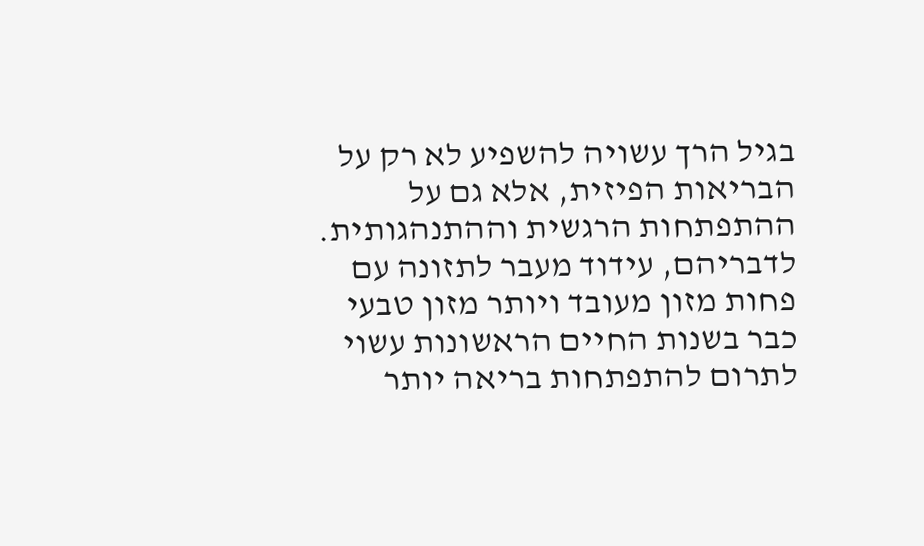בגיל הרך עשויה להשפיע לא רק על הבריאות הפיזית, אלא גם על ההתפתחות הרגשית וההתנהגותית. לדבריהם, עידוד מעבר לתזונה עם פחות מזון מעובד ויותר מזון טבעי כבר בשנות החיים הראשונות עשוי לתרום להתפתחות בריאה יותר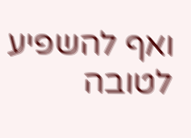ואף להשפיע לטובה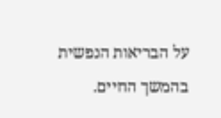על הבריאות הנפשית בהמשך החיים.